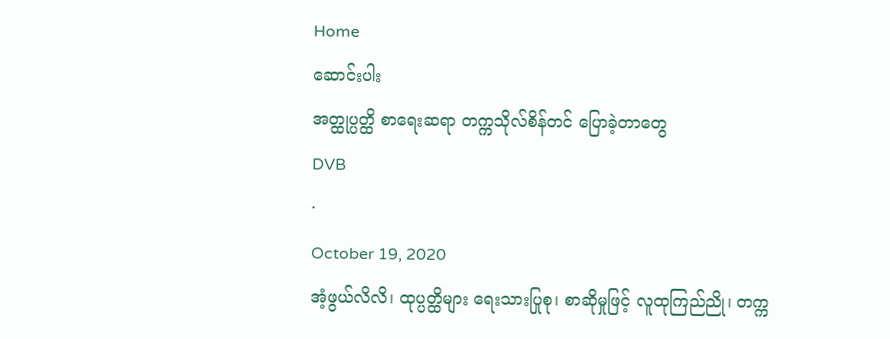Home
ဆောင်းပါး
အတ္ထုပ္ပတ္ထိ စာရေးဆရာ တက္ကသိုလ်စိန်တင် ပြောခဲ့တာတွေ
DVB
·
October 19, 2020
အံ့ဖွယ်လိလိ၊ ထုပ္ပတ္ထိများ ရေးသားပြုစု၊ စာဆိုမှုဖြင့် လူထုကြည်ညို၊ တက္က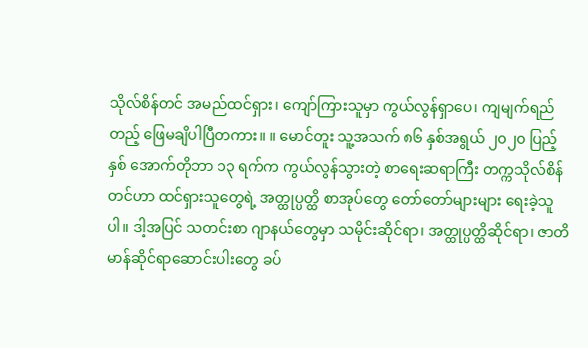သိုလ်စိန်တင် အမည်ထင်ရှား၊ ကျော်ကြားသူမှာ ကွယ်လွန်ရှာပေ၊ ကျမျက်ရည်တည့် ဖြေမချိပါပြီတကား။ ။ မောင်တူး သူ့အသက် ၈၆ နှစ်အရွယ် ၂၀၂၀ ပြည့်နှစ် အောက်တိုဘာ ၁၃ ရက်က ကွယ်လွန်သွားတဲ့ စာရေးဆရာကြီး တက္ကသိုလ်စိန်တင်ဟာ ထင်ရှားသူတွေရဲ့ အတ္ထုပ္ပတ္ထိ စာအုပ်တွေ တော်တော်များများ ရေးခဲ့သူပါ။ ဒါ့အပြင် သတင်းစာ ဂျာနယ်တွေမှာ သမိုင်းဆိုင်ရာ၊ အတ္ထုပ္ပတ္ထိဆိုင်ရာ၊ ဇာတိမာန်ဆိုင်ရာဆောင်းပါးတွေ ခပ်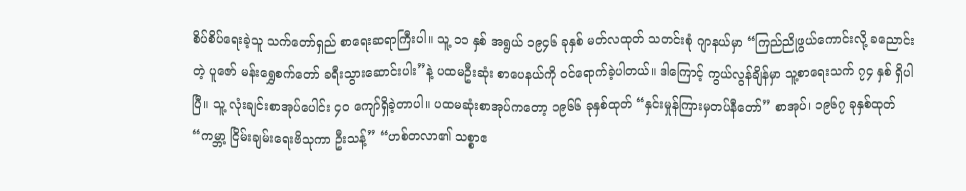စိပ်စိပ်ရေးခဲ့သူ သက်တော်ရှည် စာရေးဆရာကြီးပါ။ သူ့ ၁၁ နှစ် အရွယ် ၁၉၄၆ ခုနှစ် မတ်လထုတ် သတင်းစုံ ဂျာနယ်မှာ “ကြည်ညိုဖွယ်ကောင်းလို့ ခညောင်းတဲ့ ပူဇော် မန်းရွှေစက်တော် ခရီးသွားဆောင်းပါး”နဲ့ ပထမဦးဆုံး စာပေနယ်ကို ဝင်ရောက်ခဲ့ပါတယ်။ ဒါကြောင့် ကွယ်လွန်ချိန်မှာ သူ့စာရေးသက် ၇၄ နှစ် ရှိပါပြီ။ သူ့ လုံးချင်းစာအုပ်ပေါင်း ၄၀ ကျော်ရှိခဲ့တာပါ။ ပထမဆုံးစာအုပ်ကတော့ ၁၉၆၆ ခုနှစ်ထုတ် “နှင်းမှုန်ကြားမှတပ်နီတော်” စာအုပ်၊ ၁၉၆၇ ခုနှစ်ထုတ် “ကမ္ဘာ့ ငြိမ်းချမ်းရေးဗိသုကာ ဦးသန့်” “ဟစ်တလာ၏ သစ္စာဧ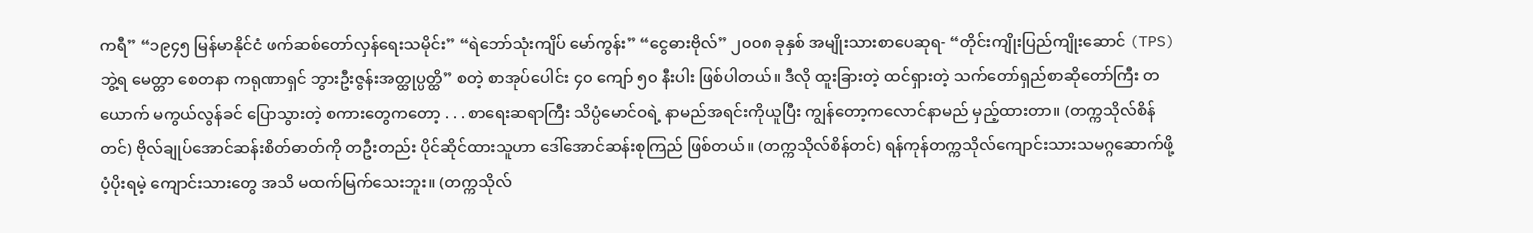ကရီ” “၁၉၄၅ မြန်မာနိုင်ငံ ဖက်ဆစ်တော်လှန်ရေးသမိုင်း” “ရဲဘော်သုံးကျိပ် မော်ကွန်း” “ငွေဓားဗိုလ်” ၂၀၀၈ ခုနှစ် အမျိုးသားစာပေဆုရ- “တိုင်းကျိုးပြည်ကျိုးဆောင် (TPS) ဘွဲ့ရ မေတ္တာ စေတနာ ကရုဏာရှင် ဘွားဦးဇွန်းအတ္ထုပ္ပတ္ထိ” စတဲ့ စာအုပ်ပေါင်း ၄၀ ကျော် ၅၀ နီးပါး ဖြစ်ပါတယ်။ ဒီလို ထူးခြားတဲ့ ထင်ရှားတဲ့ သက်တော်ရှည်စာဆိုတော်ကြီး တယောက် မကွယ်လွန်ခင် ပြောသွားတဲ့ စကားတွေကတော့ . . . စာရေးဆရာကြီး သိပ္ပံမောင်ဝရဲ့ နာမည်အရင်းကိုယူပြီး ကျွန်တော့ကလောင်နာမည် မှည့်ထားတာ။ (တက္ကသိုလ်စိန်တင်) ဗိုလ်ချုပ်အောင်ဆန်းစိတ်ဓာတ်ကို တဦးတည်း ပိုင်ဆိုင်ထားသူဟာ ဒေါ်အောင်ဆန်းစုကြည် ဖြစ်တယ်။ (တက္ကသိုလ်စိန်တင်) ရန်ကုန်တက္ကသိုလ်ကျောင်းသားသမဂ္ဂဆောက်ဖို့ ပံ့ပိုးရမဲ့ ကျောင်းသားတွေ အသိ မထက်မြက်သေးဘူး။ (တက္ကသိုလ်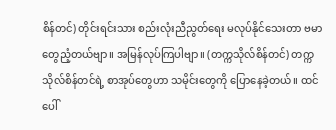စိန်တင်) တိုင်းရင်းသား စည်းလုံးညီညွတ်ရေး မလုပ်နိုင်သေးတာ ဗမာတွေညံ့တယ်ဗျာ။ အမြန်လုပ်ကြပါဗျာ။ (တက္ကသိုလ်စိန်တင်) တက္ကသိုလ်စိန်တင်ရဲ့ စာအုပ်တွေဟာ သမိုင်းတွေကို ပြောနေခဲ့တယ်။ ထင်ပေါ်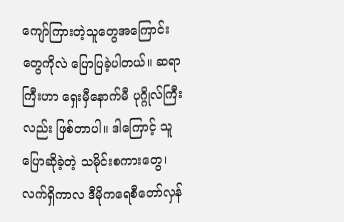ကျော်ကြားတဲ့သူတွေအကြောင်း တွေကိုလဲ ပြောပြခဲ့ပါတယ်။ ဆရာကြီးဟာ ရှေးမှီနောက်မီ ပုဂ္ဂိုလ်ကြီးလည်း ဖြစ်တာပါ။ ဒါကြောင့် သူပြောဆိုခဲ့တဲ့ သမိုင်းစကားတွေ၊ လက်ရှိကာလ ဒီမိုကရေစီတော်လှန်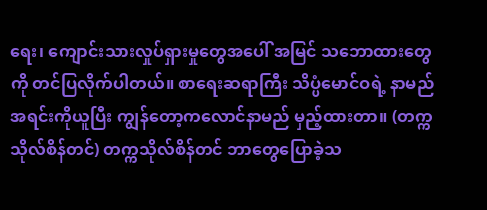ရေး၊ ကျောင်းသားလှုပ်ရှားမှုတွေအပေါ် အမြင် သဘောထားတွေကို တင်ပြလိုက်ပါတယ်။ စာရေးဆရာကြီး သိပ္ပံမောင်ဝရဲ့ နာမည်အရင်းကိုယူပြီး ကျွန်တော့ကလောင်နာမည် မှည့်ထားတာ။ (တက္ကသိုလ်စိန်တင်) တက္ကသိုလ်စိန်တင် ဘာတွေပြောခဲ့သ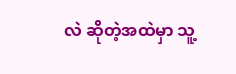လဲ ဆိုတဲ့အထဲမှာ သူ့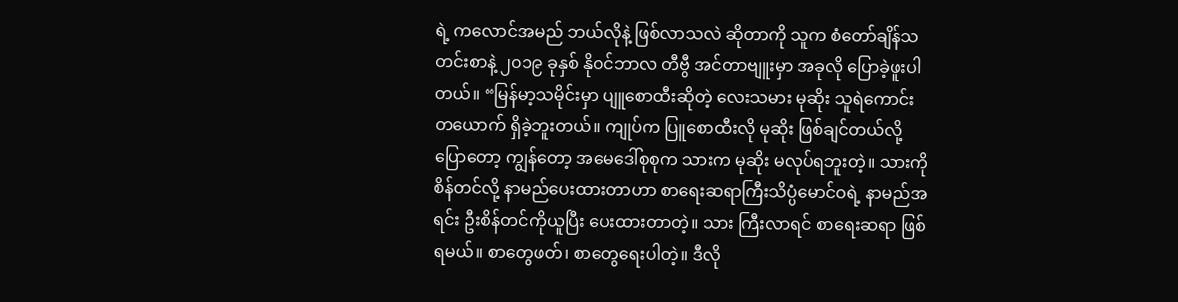ရဲ့ ကလောင်အမည် ဘယ်လိုနဲ့ ဖြစ်လာသလဲ ဆိုတာကို သူက စံတော်ချိန်သတင်းစာနဲ့ ၂၀၁၉ ခုနှစ် နို၀င်ဘာလ တီဗွီ အင်တာဗျူးမှာ အခုလို ပြောခဲ့ဖူးပါတယ်။ “မြန်မာ့သမိုင်းမှာ ပျူစောထီးဆိုတဲ့ လေးသမား မုဆိုး သူရဲကောင်း တယောက် ရှိခဲ့ဘူးတယ်။ ကျုပ်က ပြူစောထီးလို မုဆိုး ဖြစ်ချင်တယ်လို့ ပြောတော့ ကျွန်တော့ အမေဒေါ်စုစုက သားက မုဆိုး မလုပ်ရဘူးတဲ့။ သားကို စိန်တင်လို့ နာမည်ပေးထားတာဟာ စာရေးဆရာကြီးသိပ္ပံမောင်ဝရဲ့ နာမည်အရင်း ဦးစိန်တင်ကိုယူပြီး ပေးထားတာတဲ့။ သား ကြီးလာရင် စာရေးဆရာ ဖြစ်ရမယ်။ စာတွေဖတ်၊ စာတွေရေးပါတဲ့။ ဒီလို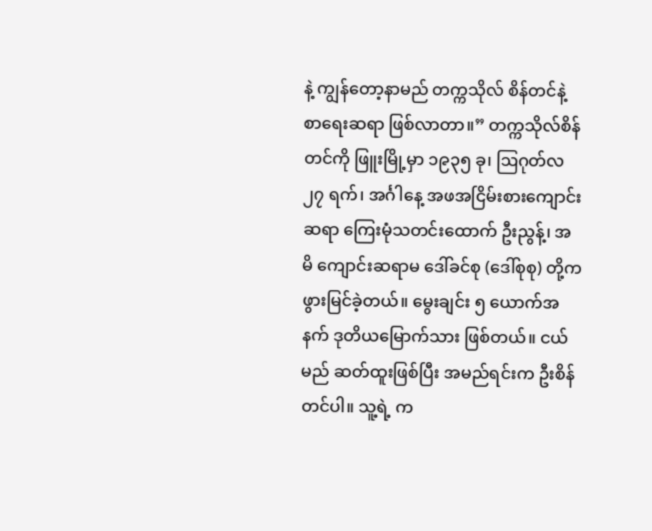နဲ့ ကျွန်တော့နာမည် တက္ကသိုလ် စိန်တင်နဲ့ စာရေးဆရာ ဖြစ်လာတာ။” တက္ကသိုလ်စိန်တင်ကို ဖြူးမြို့မှာ ၁၉၃၅ ခု၊ ဩဂုတ်လ ၂၇ ရက်၊ အင်္ဂါနေ့ အဖအငြိမ်းစားကျောင်းဆရာ ကြေးမုံသတင်းထောက် ဦးညွန့်၊ အမိ ကျောင်းဆရာမ ဒေါ်ခင်စု (ဒေါ်စုစု) တို့က ဖွားမြင်ခဲ့တယ်။ မွေးချင်း ၅ ယောက်အနက် ဒုတိယမြောက်သား ဖြစ်တယ်။ ငယ်မည် ဆတ်ထူးဖြစ်ပြီး အမည်ရင်းက ဦးစိန်တင်ပါ။ သူ့ရဲ့ က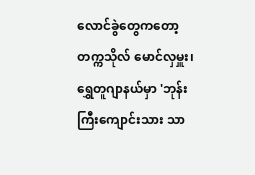လောင်ခွဲတွေကတော့ တက္ကသိုလ် မောင်လှမှူး၊ ရွှေတူဂျာနယ်မှာ 'ဘုန်းကြီးကျောင်းသား သာ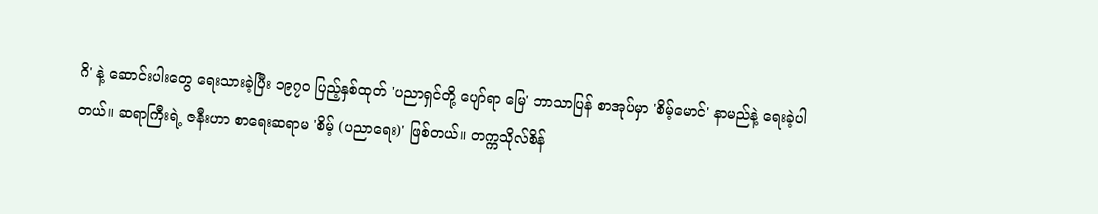ဂိ' နဲ့ ဆောင်းပါးတွေ ရေးသားခဲ့ပြီး ၁၉၇၀ ပြည့်နှစ်ထုတ် 'ပညာရှင်တို့ ပျော်ရာ မြေ' ဘာသာပြန် စာအုပ်မှာ 'စိမ့်မောင်' နာမည်နဲ့ ရေးခဲ့ပါတယ်။ ဆရာကြီးရဲ့ ဇနီးဟာ စာရေးဆရာမ 'စိမ့် (ပညာရေး)' ဖြစ်တယ်။ တက္ကသိုလ်စိန်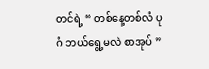တင်ရဲ့ “ တစ်နေ့တစ်လံ ပုဂံ ဘယ်ရွေ့မလဲ စာအုပ် ”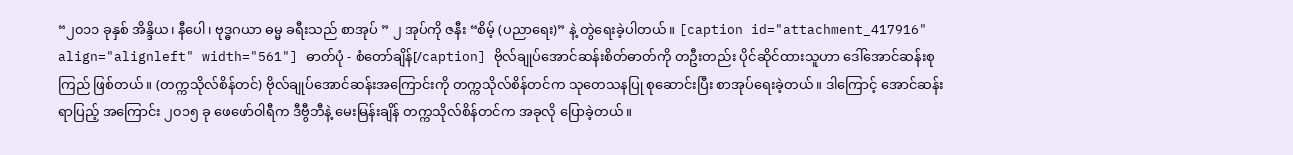“၂၀၁၁ ခုနှစ် အိန္ဒိယ၊ နီပေါ၊ ဗုဒ္ဓဂယာ ဓမ္မ ခရီးသည် စာအုပ် ” ၂ အုပ်ကို ဇနီး “စိမ့် (ပညာရေး)” နဲ့ တွဲရေးခဲ့ပါတယ်။ [caption id="attachment_417916" align="alignleft" width="561"] ဓာတ်ပုံ - စံတော်ချိန်[/caption] ဗိုလ်ချုပ်အောင်ဆန်းစိတ်ဓာတ်ကို တဦးတည်း ပိုင်ဆိုင်ထားသူဟာ ဒေါ်အောင်ဆန်းစုကြည် ဖြစ်တယ်။ (တက္ကသိုလ်စိန်တင်) ဗိုလ်ချုပ်အောင်ဆန်းအကြောင်းကို တက္ကသိုလ်စိန်တင်က သုတေသနပြု စုဆောင်းပြီး စာအုပ်ရေးခဲ့တယ်။ ဒါကြောင့် အောင်ဆန်းရာပြည့် အကြောင်း ၂၀၁၅ ခု ဖေဖော်ဝါရီက ဒီဗွီဘီနဲ့ မေးမြန်းချိန် တက္ကသိုလ်စိန်တင်က အခုလို ပြောခဲ့တယ်။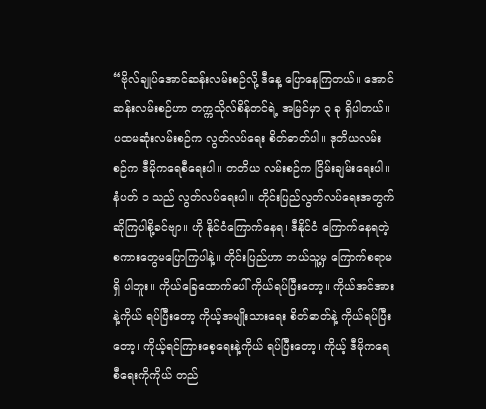“ဗိုလ်ချုပ်အောင်ဆန်းလမ်းစဉ်လို့ ဒီနေ့ ပြောနေကြတယ်။ အောင်ဆန်းလမ်းစဉ်ဟာ တက္ကသိုလ်စိန်တင်ရဲ့ အမြင်မှာ ၃ ခု ရှိပါတယ်။ ပထမဆုံးလမ်းစဉ်က လွတ်လပ်ရေး စိတ်ဓာတ်ပါ။ ဒုတိယလမ်းစဉ်က ဒီမိုကရေစီရေးပါ။ တတိယ လမ်းစဉ်က ငြိမ်းချမ်းရေးပါ။ နံပတ် ၁ သည် လွတ်လပ်ရေးပါ။ တိုင်းပြည်လွတ်လပ်ရေးအတွက် ဆိုကြပါစို့ခင်ဗျာ။ ဟို နိုင်ငံကြောက်နေရ၊ ဒီနိုင်ငံ ကြောက်နေရတဲ့ စကားတွေမပြောကြပါနဲ့။ တိုင်းပြည်ဟာ ဘယ်သူ့မှ ကြောက်စရာမရှိ ပါဘူး။ ကိုယ်ခြေထောက်ပေါ် ကိုယ်ရပ်ပြီးတော့။ ကိုယ်အင်အားနဲ့ကိုယ် ရပ်ပြီးတော့ ကိုယ့်အမျိုးသားရေး စိတ်ဓာတ်နဲ့ ကိုယ်ရပ်ပြီးတော့၊ ကိုယ့်ရင်ကြားစေ့ရေးနဲ့ကိုယ် ရပ်ပြီးတော့၊ ကိုယ့် ဒီမိုကရေစီရေးကိုကိုယ် တည်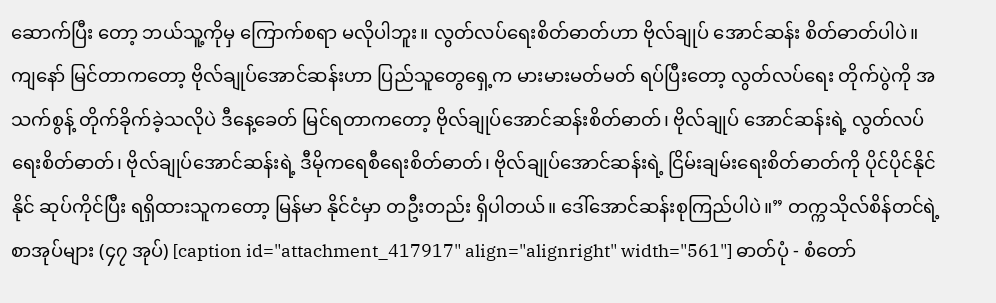ဆောက်ပြီး တော့ ဘယ်သူ့ကိုမှ ကြောက်စရာ မလိုပါဘူး။ လွတ်လပ်ရေးစိတ်ဓာတ်ဟာ ဗိုလ်ချုပ် အောင်ဆန်း စိတ်ဓာတ်ပါပဲ။ ကျနော် မြင်တာကတော့ ဗိုလ်ချုပ်အောင်ဆန်းဟာ ပြည်သူတွေရှေ့က မားမားမတ်မတ် ရပ်ပြီးတော့ လွတ်လပ်ရေး တိုက်ပွဲကို အသက်စွန့် တိုက်ခိုက်ခဲ့သလိုပဲ ဒီနေ့ခေတ် မြင်ရတာကတော့ ဗိုလ်ချုပ်အောင်ဆန်းစိတ်ဓာတ်၊ ဗိုလ်ချုပ် အောင်ဆန်းရဲ့ လွတ်လပ်ရေးစိတ်ဓာတ်၊ ဗိုလ်ချုပ်အောင်ဆန်းရဲ့ ဒီမိုကရေစီရေးစိတ်ဓာတ်၊ ဗိုလ်ချုပ်အောင်ဆန်းရဲ့ ငြိမ်းချမ်းရေးစိတ်ဓာတ်ကို ပိုင်ပိုင်နိုင်နိုင် ဆုပ်ကိုင်ပြီး ရရှိထားသူကတော့ မြန်မာ နိုင်ငံမှာ တဦးတည်း ရှိပါတယ်။ ဒေါ်အောင်ဆန်းစုကြည်ပါပဲ။” တက္ကသိုလ်စိန်တင်ရဲ့ စာအုပ်များ (၄၇ အုပ်) [caption id="attachment_417917" align="alignright" width="561"] ဓာတ်ပုံ - စံတော်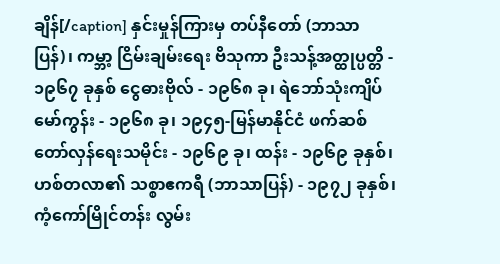ချိန်[/caption] နှင်းမှုန်ကြားမှ တပ်နီတော် (ဘာသာပြန်)၊ ကမ္ဘာ့ ငြိမ်းချမ်းရေး ဗိသုကာ ဦးသန့်အတ္ထုပ္ပတ္တိ - ၁၉၆၇ ခုနှစ် ငွေဓားဗိုလ် - ၁၉၆၈ ခု၊ ရဲဘော်သုံးကျိပ် မော်ကွန်း - ၁၉၆၈ ခု၊ ၁၉၄၅-မြန်မာနိုင်ငံ ဖက်ဆစ်တော်လှန်ရေးသမိုင်း - ၁၉၆၉ ခု၊ ထန်း - ၁၉၆၉ ခုနှစ်၊ ဟစ်တလာ၏ သစ္စာဧကရီ (ဘာသာပြန်) - ၁၉၇၂ ခုနှစ်၊ ကံ့ကော်မြိုင်တန်း လွမ်း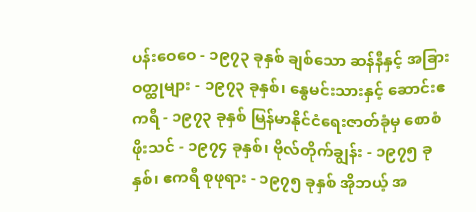ပန်းဝေဝေ - ၁၉၇၃ ခုနှစ် ချစ်သော ဆန်နီနှင့် အခြား ဝတ္ထုများ - ၁၉၇၃ ခုနှစ်၊ နွေမင်းသားနှင့် ဆောင်းဧကရီ - ၁၉၇၃ ခုနှစ် မြန်မာနိုင်ငံရေးဇာတ်ခုံမှ စောစံဖိုးသင် - ၁၉၇၄ ခုနှစ်၊ ဗိုလ်တိုက်ချွန်း - ၁၉၇၅ ခုနှစ်၊ ဧကရီ စုဖုရား - ၁၉၇၅ ခုနှစ် အိုဘယ့် အ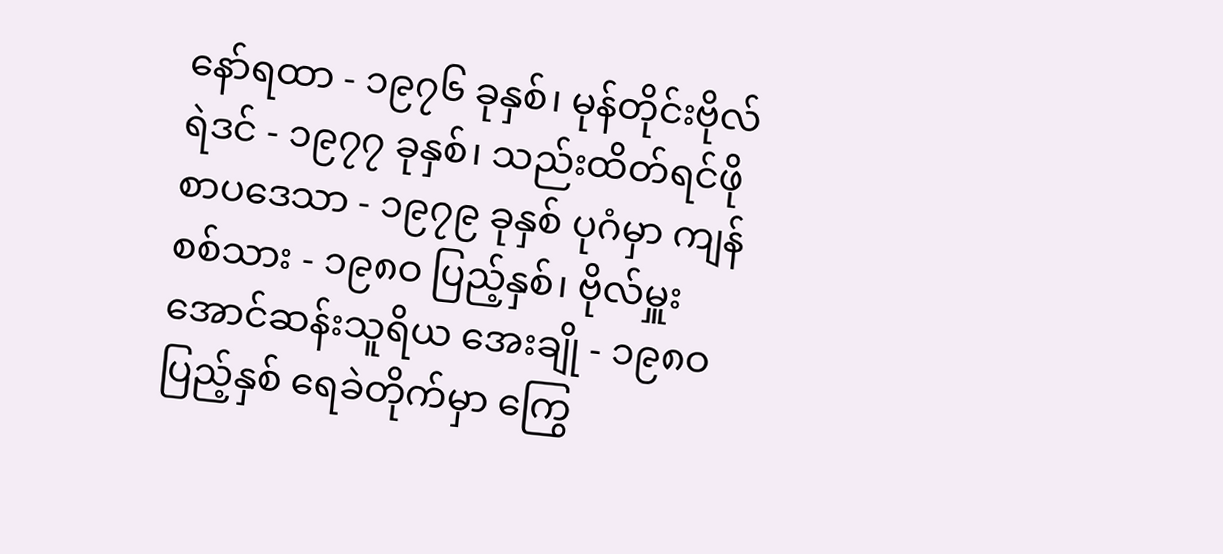နော်ရထာ - ၁၉၇၆ ခုနှစ်၊ မုန်တိုင်းဗိုလ်ရဲဒင် - ၁၉၇၇ ခုနှစ်၊ သည်းထိတ်ရင်ဖို စာပဒေသာ - ၁၉၇၉ ခုနှစ် ပုဂံမှာ ကျန်စစ်သား - ၁၉၈ဝ ပြည့်နှစ်၊ ဗိုလ်မှူး အောင်ဆန်းသူရိယ အေးချို - ၁၉၈ဝ ပြည့်နှစ် ရေခဲတိုက်မှာ ကြွေ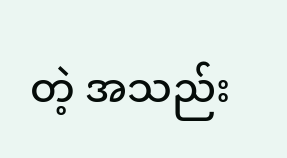တဲ့ အသည်း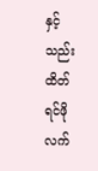နှင့် သည်းထိတ် ရင်ဖို လက်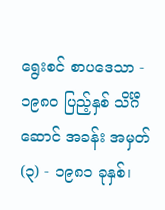ရွေးစင် စာပဒေသာ - ၁၉၈ဝ ပြည့်နှစ် သိင်္ဂီဆောင် အခန်း အမှတ် (၃) - ၁၉၈၁ ခုနှစ်၊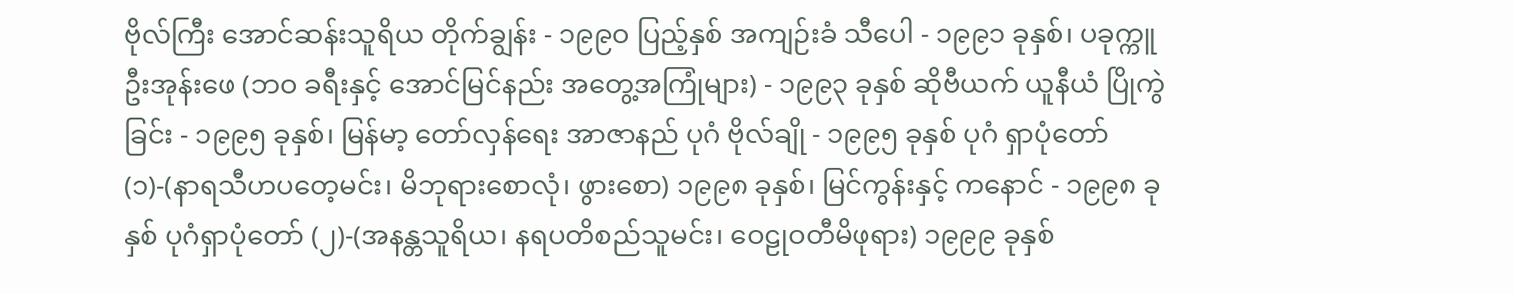ဗိုလ်ကြီး အောင်ဆန်းသူရိယ တိုက်ချွန်း - ၁၉၉ဝ ပြည့်နှစ် အကျဉ်းခံ သီပေါ - ၁၉၉၁ ခုနှစ်၊ ပခုက္ကူ ဦးအုန်းဖေ (ဘဝ ခရီးနှင့် အောင်မြင်နည်း အတွေ့အကြုံများ) - ၁၉၉၃ ခုနှစ် ဆိုဗီယက် ယူနီယံ ပြိုကွဲခြင်း - ၁၉၉၅ ခုနှစ်၊ မြန်မာ့ တော်လှန်ရေး အာဇာနည် ပုဂံ ဗိုလ်ချို - ၁၉၉၅ ခုနှစ် ပုဂံ ရှာပုံတော် (၁)-(နာရသီဟပတေ့မင်း၊ မိဘုရားစောလုံ၊ ဖွားစော) ၁၉၉၈ ခုနှစ်၊ မြင်ကွန်းနှင့် ကနောင် - ၁၉၉၈ ခုနှစ် ပုဂံရှာပုံတော် (၂)-(အနန္တသူရိယ၊ နရပတိစည်သူမင်း၊ ဝေဠုဝတီမိဖုရား) ၁၉၉၉ ခုနှစ်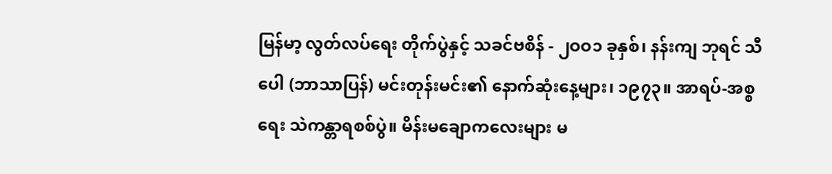မြန်မာ့ လွတ်လပ်ရေး တိုက်ပွဲနှင့် သခင်ဗစိန် - ၂ဝဝ၁ ခုနှစ်၊ နန်းကျ ဘုရင် သီပေါ (ဘာသာပြန်) မင်းတုန်းမင်း၏ နောက်ဆုံးနေ့များ၊ ၁၉၇၃။ အာရပ်-အစ္စရေး သဲကန္တာရစစ်ပွဲ။ မိန်းမချောကလေးများ မ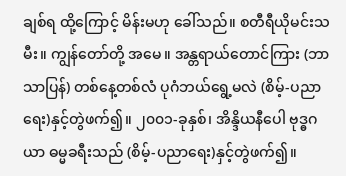ချစ်ရ ထို့ကြောင့် မိန်းမဟု ခေါ်သည်။ စတီရီယိုမင်းသမီး။ ကျွန်တော်တို့ အမေ။ အန္တရာယ်တောင်ကြား (ဘာသာပြန်) တစ်နေ့တစ်လံ ပုဂံဘယ်ရွေ့မလဲ (စိမ့်-ပညာရေး)နှင့်တွဲဖက်၍။ ၂၀၀၁-ခုနှစ်၊ အိန္ဒိယနီပေါ ဗုဒ္ဓဂယာ ဓမ္မခရီးသည် (စိမ့်-ပညာရေး)နှင့်တွဲဖက်၍။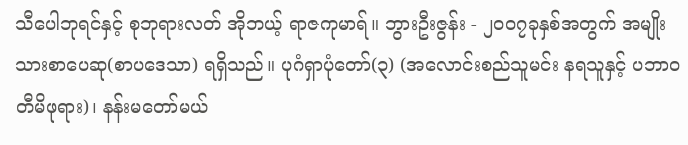သီပေါဘုရင်နှင့် စုဘုရားလတ် အိုဘယ့် ရာဇကုမာရ်။ ဘွားဦးဇွန်း - ၂၀၀၇ခုနှစ်အတွက် အမျိုးသားစာပေဆု(စာပဒေသာ) ရရှိသည်။ ပုဂံရှာပုံတော်(၃) (အလောင်းစည်သူမင်း နရသူနှင့် ပဘာဝတီမိဖုရား)၊ နန်းမတော်မယ်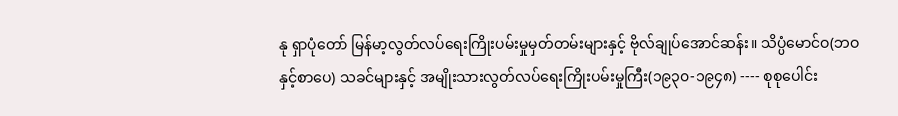နု ရှာပုံတော် မြန်မာ့လွတ်လပ်ရေးကြိုးပမ်းမှုမှတ်တမ်းများနှင့် ဗိုလ်ချုပ်အောင်ဆန်း။ သိပ္ပံမောင်ဝ(ဘဝနှင့်စာပေ) သခင်များနှင့် အမျိုးသားလွတ်လပ်ရေးကြိုးပမ်းမှုကြီး(၁၉၃၀-၁၉၄၈) ---- စုစုပေါင်း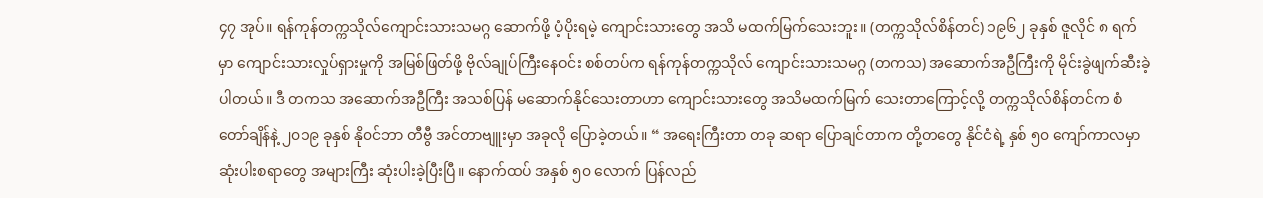၄၇ အုပ်။ ရန်ကုန်တက္ကသိုလ်ကျောင်းသားသမဂ္ဂ ဆောက်ဖို့ ပံ့ပိုးရမဲ့ ကျောင်းသားတွေ အသိ မထက်မြက်သေးဘူး။ (တက္ကသိုလ်စိန်တင်) ၁၉၆၂ ခုနှစ် ဇူလိုင် ၈ ရက်မှာ ကျောင်းသားလှုပ်ရှားမှုကို အမြစ်ဖြတ်ဖို့ ဗိုလ်ချုပ်ကြီးနေဝင်း စစ်တပ်က ရန်ကုန်တက္ကသိုလ် ကျောင်းသားသမဂ္ဂ (တကသ) အဆောက်အဦကြီးကို မိုင်းခွဲဖျက်ဆီးခဲ့ပါတယ်။ ဒီ တကသ အဆောက်အဦကြီး အသစ်ပြန် မဆောက်နိုင်သေးတာဟာ ကျောင်းသားတွေ အသိမထက်မြက် သေးတာကြောင့်လို့ တက္ကသိုလ်စိန်တင်က စံတော်ချိန်နဲ့ ၂၀၁၉ ခုနှစ် နို၀င်ဘာ တီဗွီ အင်တာဗျူးမှာ အခုလို ပြောခဲ့တယ်။ “ အရေးကြီးတာ တခု ဆရာ ပြောချင်တာက တို့တတွေ နိုင်ငံရဲ့ နှစ် ၅၀ ကျော်ကာလမှာ ဆုံးပါးစရာတွေ အများကြီး ဆုံးပါးခဲ့ပြီးပြီ။ နောက်ထပ် အနှစ် ၅၀ လောက် ပြန်လည်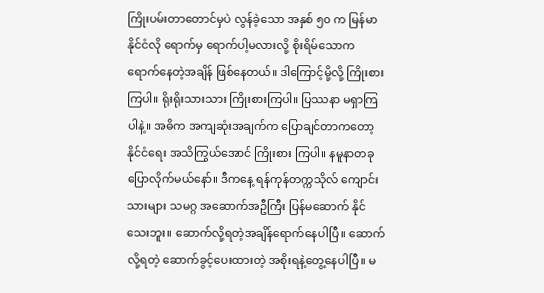ကြိုးပမ်းတာတောင်မှပဲ လွန်ခဲ့သော အနှစ် ၅၀ က မြန်မာနိုင်ငံလို ရောက်မှ ရောက်ပါ့မလားလို့ စိုးရိမ်သောက ရောက်နေတဲ့အချိန် ဖြစ်နေတယ်။ ဒါကြောင့်မို့လို့ ကြိုးစားကြပါ။ ရိုးရိုးသားသား ကြိုးစားကြပါ။ ပြဿနာ မရှာကြပါနဲ့။ အဓိက အကျဆုံးအချက်က ပြောချင်တာကတော့ နိုင်ငံရေး အသိကြွယ်အောင် ကြိုးစား ကြပါ။ နမူနာတခု ပြောလိုက်မယ်နော်။ ဒီကနေ့ ရန်ကုန်တက္ကသိုလ် ကျောင်းသားများ သမဂ္ဂ အဆောက်အဦကြီး ပြန်မဆောက် နိုင်သေးဘူး။ ဆောက်လို့ရတဲ့အချိန်ရောက်နေပါပြီ။ ဆောက်လို့ရတဲ့ ဆောက်ခွင့်ပေးထားတဲ့ အစိုးရနဲ့တွေ့နေပါပြီ။ မ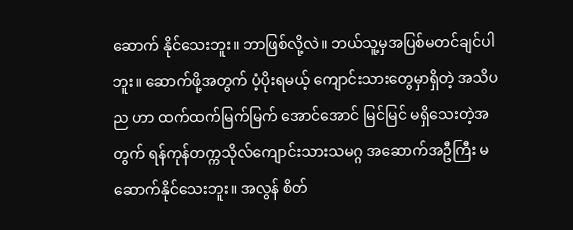ဆောက် နိုင်သေးဘူး။ ဘာဖြစ်လို့လဲ။ ဘယ်သူ့မှအပြစ်မတင်ချင်ပါဘူး။ ဆောက်ဖို့အတွက် ပံ့ပိုးရမယ့် ကျောင်းသားတွေမှာရှိတဲ့ အသိပည ဟာ ထက်ထက်မြက်မြက် အောင်အောင် မြင်မြင် မရှိသေးတဲ့အတွက် ရန်ကုန်တက္ကသိုလ်ကျောင်းသားသမဂ္ဂ အဆောက်အဦကြီး မဆောက်နိုင်သေးဘူး။ အလွန် စိတ်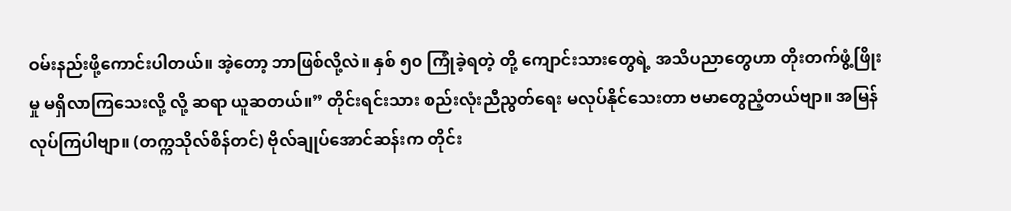ဝမ်းနည်းဖို့ကောင်းပါတယ်။ အဲ့တော့ ဘာဖြစ်လို့လဲ။ နှစ် ၅၀ ကြုံခဲ့ရတဲ့ တို့ ကျောင်းသားတွေရဲ့ အသိပညာတွေဟာ တိုးတက်ဖွံ့ဖြိုးမှု မရှိလာကြသေးလို့ လို့ ဆရာ ယူဆတယ်။” တိုင်းရင်းသား စည်းလုံးညီညွတ်ရေး မလုပ်နိုင်သေးတာ ဗမာတွေညံ့တယ်ဗျာ။ အမြန်လုပ်ကြပါဗျာ။ (တက္ကသိုလ်စိန်တင်) ဗိုလ်ချုပ်အောင်ဆန်းက တိုင်း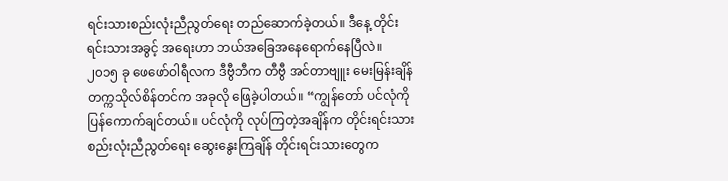ရင်းသားစည်းလုံးညီညွတ်ရေး တည်ဆောက်ခဲ့တယ်။ ဒီနေ့ တိုင်းရင်းသားအခွင့် အရေးဟာ ဘယ်အခြေအနေရောက်နေပြီလဲ။ ၂၀၁၅ ခု ဖေဖော်ဝါရီလက ဒီဗွီဘီက တီဗွီ အင်တာဗျူး မေးမြန်းချိန် တက္ကသိုလ်စိန်တင်က အခုလို ဖြေခဲ့ပါတယ်။ “ကျွန်တော် ပင်လုံကို ပြန်ကောက်ချင်တယ်။ ပင်လုံကို လုပ်ကြတဲ့အချိန်က တိုင်းရင်းသား စည်းလုံးညီညွတ်ရေး ဆွေးနွေးကြချိန် တိုင်းရင်းသားတွေက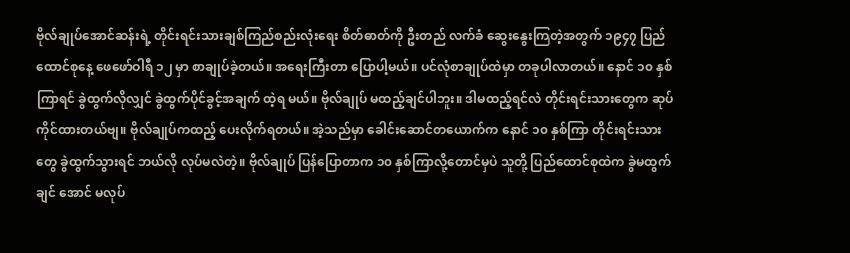ဗိုလ်ချုပ်အောင်ဆန်းရဲ့ တိုင်းရင်းသားချစ်ကြည်စည်းလုံးရေး စိတ်ဓာတ်ကို ဦးတည် လက်ခံ ဆွေးနွေးကြတဲ့အတွက် ၁၉၄၇ ပြည်ထောင်စုနေ့ ဖေဖော်ဝါရီ ၁၂ မှာ စာချုပ်ခဲ့တယ်။ အရေးကြီးတာ ပြောပါ့မယ်။ ပင်လုံစာချုပ်ထဲမှာ တခုပါလာတယ်။ နောင် ၁၀ နှစ်ကြာရင် ခွဲထွက်လိုလျှင် ခွဲထွက်ပိုင်ခွင့်အချက် ထဲ့ရ မယ်။ ဗိုလ်ချုပ် မထည့်ချင်ပါဘူး။ ဒါမထည့်ရင်လဲ တိုင်းရင်းသားတွေက ဆုပ်ကိုင်ထားတယ်ဗျ။ ဗိုလ်ချုပ်ကထည့် ပေးလိုက်ရတယ်။ အဲ့သည်မှာ ခေါင်းဆောင်တယောက်က နောင် ၁၀ နှစ်ကြာ တိုင်းရင်းသားတွေ ခွဲထွက်သွားရင် ဘယ်လို လုပ်မလဲတဲ့။ ဗိုလ်ချုပ် ပြန်ပြောတာက ၁၀ နှစ်ကြာလို့တောင်မှပဲ သူတို့ ပြည်ထောင်စုထဲက ခွဲမထွက်ချင် အောင် မလုပ်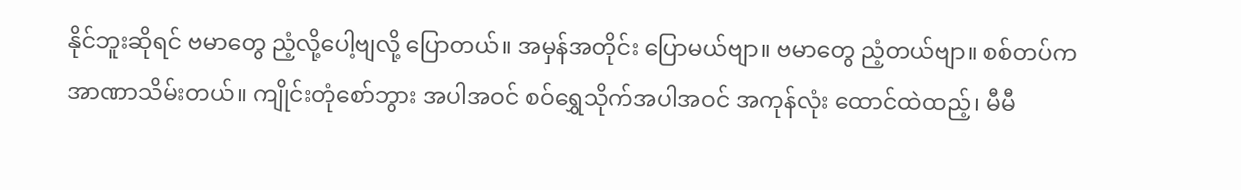နိုင်ဘူးဆိုရင် ဗမာတွေ ညံ့လို့ပေါ့ဗျလို့ ပြောတယ်။ အမှန်အတိုင်း ပြောမယ်ဗျာ။ ဗမာတွေ ညံ့တယ်ဗျာ။ စစ်တပ်က အာဏာသိမ်းတယ်။ ကျိုင်းတုံစော်ဘွား အပါအဝင် စဝ်ရွှေသိုက်အပါအဝင် အကုန်လုံး ထောင်ထဲထည့်၊ မီမီ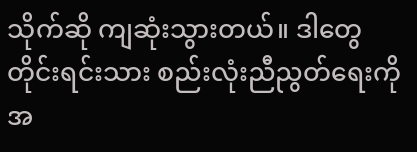သိုက်ဆို ကျဆုံးသွားတယ်။ ဒါတွေ တိုင်းရင်းသား စည်းလုံးညီညွတ်ရေးကို အ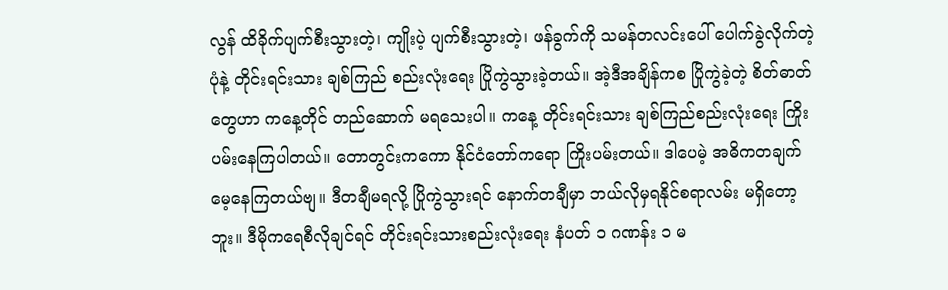လွန် ထိခိုက်ပျက်စီးသွားတဲ့၊ ကျိုးပဲ့ ပျက်စီးသွားတဲ့၊ ဖန်ခွက်ကို သမန်တလင်းပေါ် ပေါက်ခွဲလိုက်တဲ့ပုံနဲ့ တိုင်းရင်းသား ချစ်ကြည် စည်းလုံးရေး ပြိုကွဲသွားခဲ့တယ်။ အဲ့ဒီအချိန်ကစ ပြိုကွဲခဲ့တဲ့ စိတ်ဓာတ်တွေဟာ ကနေ့တိုင် တည်ဆောက် မရသေးပါ။ ကနေ့ တိုင်းရင်းသား ချစ်ကြည်စည်းလုံးရေး ကြိုးပမ်းနေကြပါတယ်။ တောတွင်းကကော နိုင်ငံတော်ကရော ကြိုးပမ်းတယ်။ ဒါပေမဲ့ အဓိကတချက် မေ့နေကြတယ်ဗျ။ ဒီတချီမရလို့ ပြိုကွဲသွားရင် နောက်တချီမှာ ဘယ်လိုမှရနိုင်စရာလမ်း မရှိတော့ ဘူး။ ဒီမိုကရေစီလိုချင်ရင် တိုင်းရင်းသားစည်းလုံးရေး နံပတ် ၁ ဂဏန်း ၁ မ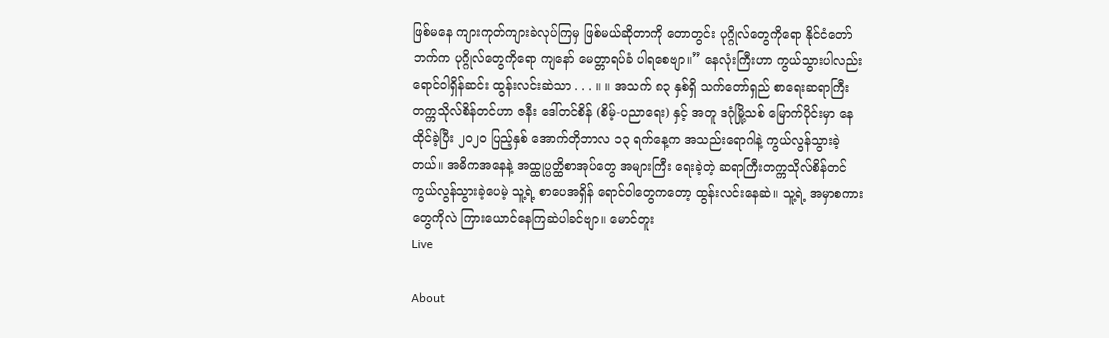ဖြစ်မနေ ကျားကုတ်ကျားခဲလုပ်ကြမှ ဖြစ်မယ်ဆိုတာကို တောတွင်း ပုဂ္ဂိုလ်တွေကိုရော နိုင်ငံတော်ဘက်က ပုဂ္ဂိုလ်တွေကိုရော ကျနော် မေတ္တာရပ်ခံ ပါရစေဗျာ။” နေလုံးကြီးဟာ ကွယ်သွားပါလည်း ရောင်ဝါရှိန်ဆင်း ထွန်းလင်းဆဲသာ . . . ။ ။ အသက် ၈၃ နှစ်ရှိ သက်တော်ရှည် စာရေးဆရာကြီး တက္ကသိုလ်စိန်တင်ဟာ ဇနီး ဒေါ်တင်စိန် (စိမ့်-ပညာရေး) နှင့် အတူ ဒဂုံမြို့သစ် မြောက်ပိုင်းမှာ နေထိုင်ခဲ့ပြီး ၂၀၂၀ ပြည့်နှစ် အောက်တိုဘာလ ၁၃ ရက်နေ့က အသည်းရောဂါနဲ့ ကွယ်လွန်သွားခဲ့ တယ်။ အဓိကအနေနဲ့ အထ္ထုပ္ပတ္ထိစာအုပ်တွေ အများကြီး ရေးခဲ့တဲ့ ဆရာကြီးတက္ကသိုလ်စိန်တင် ကွယ်လွန်သွားခဲ့ပေမဲ့ သူ့ရဲ့ စာပေအရှိန် ရောင်ဝါတွေကတော့ ထွန်းလင်းနေဆဲ။ သူ့ရဲ့ အမှာစကားတွေကိုလဲ ကြားယောင်နေကြဆဲပါခင်ဗျာ။ မောင်တူး
Live

About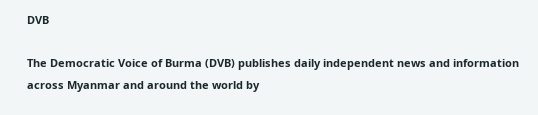DVB

The Democratic Voice of Burma (DVB) publishes daily independent news and information across Myanmar and around the world by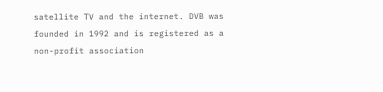satellite TV and the internet. DVB was founded in 1992 and is registered as a non-profit association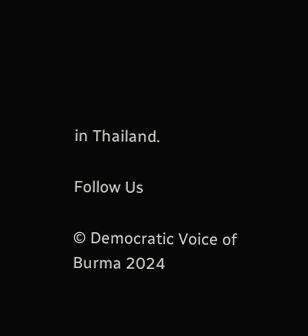in Thailand.

Follow Us

© Democratic Voice of Burma 2024